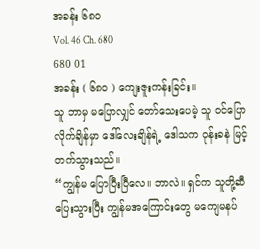အခန်း ၆၈၀
Vol. 46 Ch. 680
680 01
အခန်း ( ၆၈၀ ) ကျေးဇူးကန်းခြင်း။
သူ ဘာမှ မပြောလျှင် တော်သေးပေမဲ့ သူ ဝင်ပြောလိုက်ချိန်မှာ ဒေါ်လေးချိန်ရဲ့ ဒေါသက ဝုန်းခနဲ မြင့်တက်သွားသည်။
“ကျွန်မ ပြောပြီးပြီလေ။ ဘာလဲ။ ရှင်က သူတို့ဆီ ပြေးသွားပြီး ကျွန်မအကြောင်းတွေ မကျေမနပ်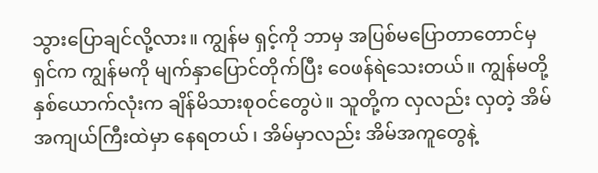သွားပြောချင်လို့လား။ ကျွန်မ ရှင့်ကို ဘာမှ အပြစ်မပြောတာတောင်မှ ရှင်က ကျွန်မကို မျက်နှာပြောင်တိုက်ပြီး ဝေဖန်ရဲသေးတယ်။ ကျွန်မတို့ နှစ်ယောက်လုံးက ချိန်မိသားစုဝင်တွေပဲ။ သူတို့က လှလည်း လှတဲ့ အိမ် အကျယ်ကြီးထဲမှာ နေရတယ် ၊ အိမ်မှာလည်း အိမ်အကူတွေနဲ့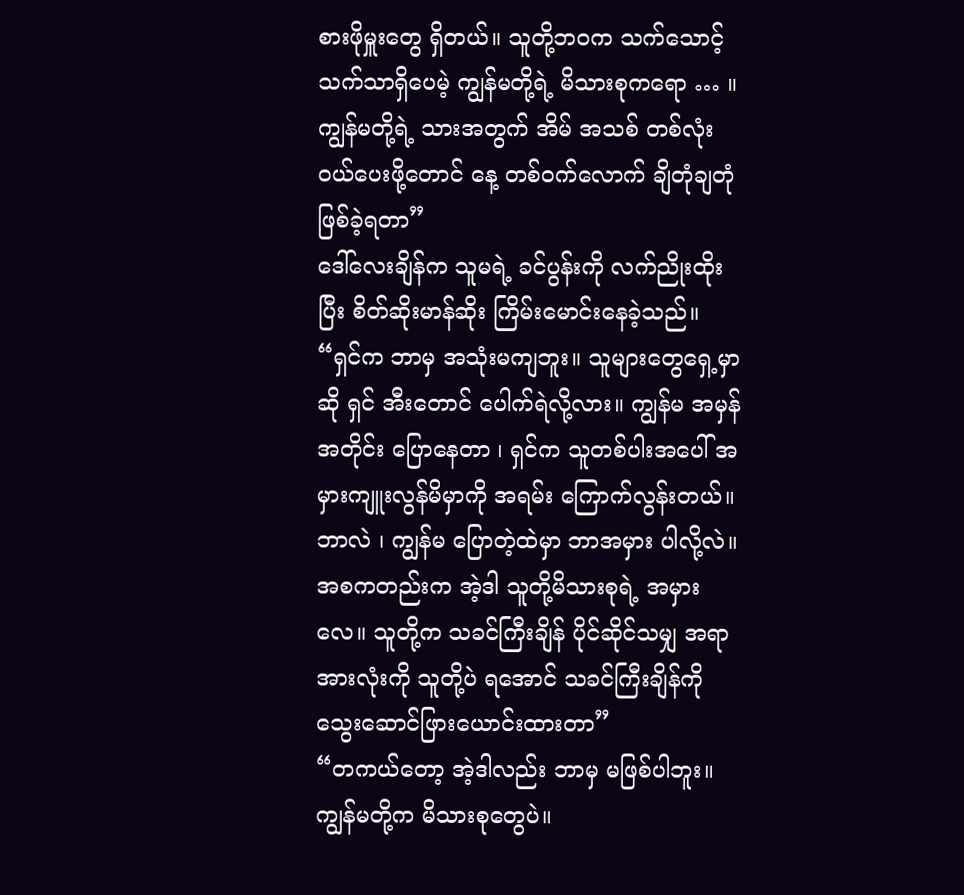စားဖိုမှူးတွေ ရှိတယ်။ သူတို့ဘဝက သက်သောင့်သက်သာရှိပေမဲ့ ကျွန်မတို့ရဲ့ မိသားစုကရော … ။ ကျွန်မတို့ရဲ့ သားအတွက် အိမ် အသစ် တစ်လုံး ဝယ်ပေးဖို့တောင် နေ့ တစ်ဝက်လောက် ချိတုံချတုံ ဖြစ်ခဲ့ရတာ”
ဒေါ်လေးချိန်က သူမရဲ့ ခင်ပွန်းကို လက်ညိုးထိုးပြီး စိတ်ဆိုးမာန်ဆိုး ကြိမ်းမောင်းနေခဲ့သည်။ “ရှင်က ဘာမှ အသုံးမကျဘူး။ သူများတွေရှေ့မှာဆို ရှင် အီးတောင် ပေါက်ရဲလို့လား။ ကျွန်မ အမှန်အတိုင်း ပြောနေတာ ၊ ရှင်က သူတစ်ပါးအပေါ် အမှားကျူးလွန်မိမှာကို အရမ်း ကြောက်လွန်းတယ်။ ဘာလဲ ၊ ကျွန်မ ပြောတဲ့ထဲမှာ ဘာအမှား ပါလို့လဲ။ အစကတည်းက အဲ့ဒါ သူတို့မိသားစုရဲ့ အမှားလေ။ သူတို့က သခင်ကြီးချိန် ပိုင်ဆိုင်သမျှ အရာအားလုံးကို သူတို့ပဲ ရအောင် သခင်ကြီးချိန်ကို သွေးဆောင်ဖြားယောင်းထားတာ”
“တကယ်တော့ အဲ့ဒါလည်း ဘာမှ မဖြစ်ပါဘူး။ ကျွန်မတို့က မိသားစုတွေပဲ။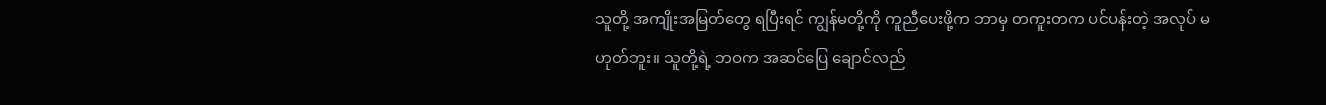သူတို့ အကျိုးအမြတ်တွေ ရပြီးရင် ကျွန်မတို့ကို ကူညီပေးဖို့က ဘာမှ တကူးတက ပင်ပန်းတဲ့ အလုပ် မဟုတ်ဘူး။ သူတို့ရဲ့ ဘဝက အဆင်ပြေ ချောင်လည်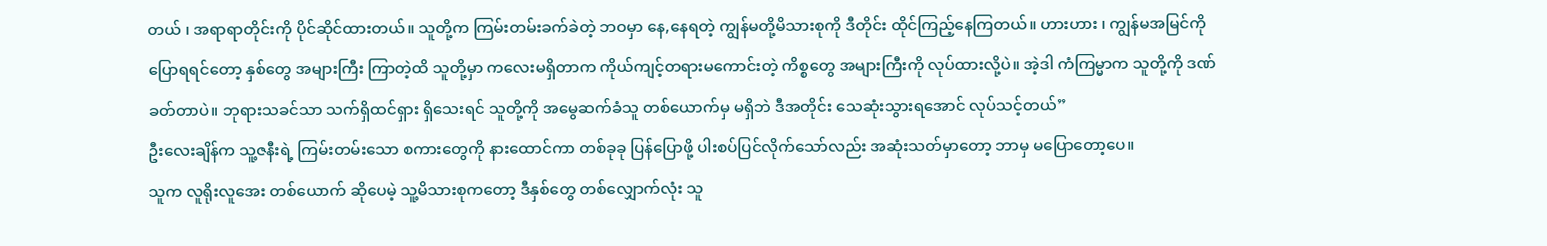တယ် ၊ အရာရာတိုင်းကို ပိုင်ဆိုင်ထားတယ်။ သူတို့က ကြမ်းတမ်းခက်ခဲတဲ့ ဘဝမှာ နေ,နေရတဲ့ ကျွန်မတို့မိသားစုကို ဒီတိုင်း ထိုင်ကြည့်နေကြတယ်။ ဟားဟား ၊ ကျွန်မအမြင်ကို ပြောရရင်တော့ နှစ်တွေ အများကြီး ကြာတဲ့ထိ သူတို့မှာ ကလေးမရှိတာက ကိုယ်ကျင့်တရားမကောင်းတဲ့ ကိစ္စတွေ အများကြီးကို လုပ်ထားလို့ပဲ။ အဲ့ဒါ ကံကြမ္မာက သူတို့ကို ဒဏ်ခတ်တာပဲ။ ဘုရားသခင်သာ သက်ရှိထင်ရှား ရှိသေးရင် သူတို့ကို အမွေဆက်ခံသူ တစ်ယောက်မှ မရှိဘဲ ဒီအတိုင်း သေဆုံးသွားရအောင် လုပ်သင့်တယ်”
ဦးလေးချိန်က သူ့ဇနီးရဲ့ ကြမ်းတမ်းသော စကားတွေကို နားထောင်ကာ တစ်ခုခု ပြန်ပြောဖို့ ပါးစပ်ပြင်လိုက်သော်လည်း အဆုံးသတ်မှာတော့ ဘာမှ မပြောတော့ပေ။
သူက လူရိုးလူအေး တစ်ယောက် ဆိုပေမဲ့ သူ့မိသားစုကတော့ ဒီနှစ်တွေ တစ်လျှောက်လုံး သူ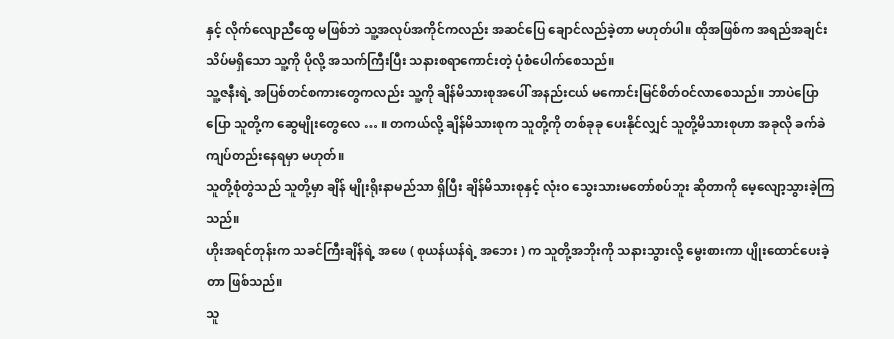နှင့် လိုက်လျောညီထွေ မဖြစ်ဘဲ သူ့အလုပ်အကိုင်ကလည်း အဆင်ပြေ ချောင်လည်ခဲ့တာ မဟုတ်ပါ။ ထိုအဖြစ်က အရည်အချင်း သိပ်မရှိသော သူ့ကို ပိုလို့ အသက်ကြီးပြီး သနားစရာကောင်းတဲ့ ပုံစံပေါက်စေသည်။
သူ့ဇနီးရဲ့ အပြစ်တင်စကားတွေကလည်း သူ့ကို ချိန်မိသားစုအပေါ် အနည်းငယ် မကောင်းမြင်စိတ်ဝင်လာစေသည်။ ဘာပဲပြောပြော သူတို့က ဆွေမျိုးတွေလေ … ။ တကယ်လို့ ချိန်မိသားစုက သူတို့ကို တစ်ခုခု ပေးနိုင်လျှင် သူတို့မိသားစုဟာ အခုလို ခက်ခဲကျပ်တည်းနေရမှာ မဟုတ်။
သူတို့စုံတွဲသည် သူတို့မှာ ချိန် မျိုးရိုးနာမည်သာ ရှိပြီး ချိန်မိသားစုနှင့် လုံးဝ သွေးသားမတော်စပ်ဘူး ဆိုတာကို မေ့လျော့သွားခဲ့ကြသည်။
ဟိုးအရင်တုန်းက သခင်ကြီးချိန်ရဲ့ အဖေ ( စုယန်ယန်ရဲ့ အဘေး ) က သူတို့အဘိုးကို သနားသွားလို့ မွေးစားကာ ပျိုးထောင်ပေးခဲ့တာ ဖြစ်သည်။
သူ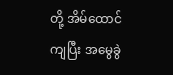တို့ အိမ်ထောင်ကျပြီး အမွေခွဲ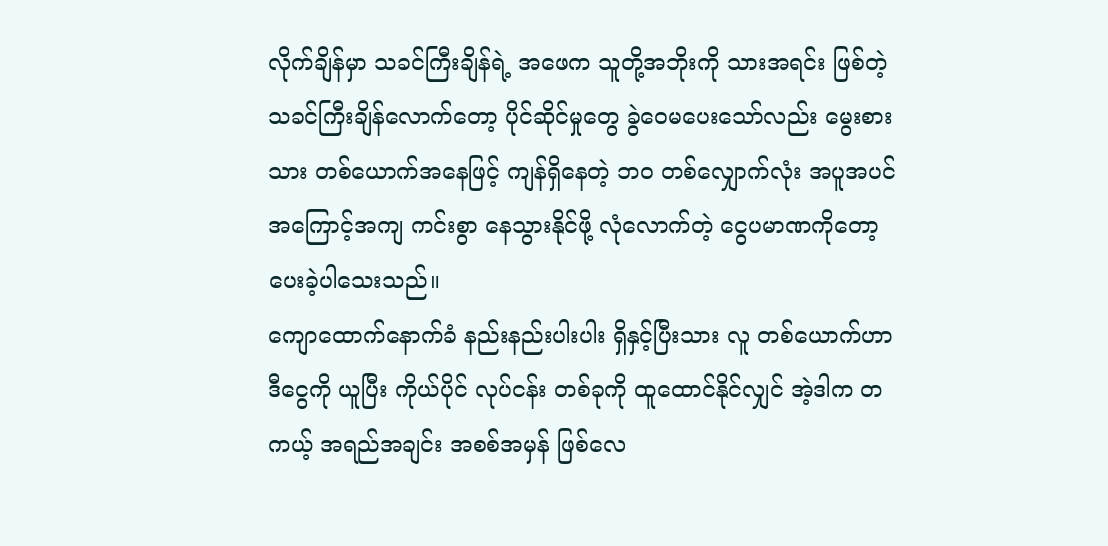လိုက်ချိန်မှာ သခင်ကြီးချိန်ရဲ့ အဖေက သူတို့အဘိုးကို သားအရင်း ဖြစ်တဲ့ သခင်ကြီးချိန်လောက်တော့ ပိုင်ဆိုင်မှုတွေ ခွဲဝေမပေးသော်လည်း မွေးစားသား တစ်ယောက်အနေဖြင့် ကျန်ရှိနေတဲ့ ဘဝ တစ်လျှောက်လုံး အပူအပင် အကြောင့်အကျ ကင်းစွာ နေသွားနိုင်ဖို့ လုံလောက်တဲ့ ငွေပမာဏကိုတော့ ပေးခဲ့ပါသေးသည်။
ကျောထောက်နောက်ခံ နည်းနည်းပါးပါး ရှိနှင့်ပြီးသား လူ တစ်ယောက်ဟာ ဒီငွေကို ယူပြီး ကိုယ်ပိုင် လုပ်ငန်း တစ်ခုကို ထူထောင်နိုင်လျှင် အဲ့ဒါက တကယ့် အရည်အချင်း အစစ်အမှန် ဖြစ်လေ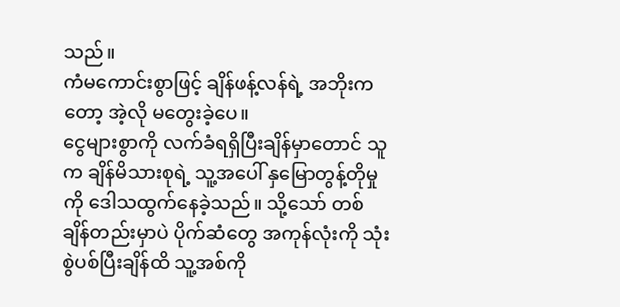သည်။
ကံမကောင်းစွာဖြင့် ချိန်ဖန့်လန်ရဲ့ အဘိုးကတော့ အဲ့လို မတွေးခဲ့ပေ။
ငွေများစွာကို လက်ခံရရှိပြီးချိန်မှာတောင် သူက ချိန်မိသားစုရဲ့ သူ့အပေါ် နှမြောတွန့်တိုမှုကို ဒေါသထွက်နေခဲ့သည်။ သို့သော် တစ်ချိန်တည်းမှာပဲ ပိုက်ဆံတွေ အကုန်လုံးကို သုံးစွဲပစ်ပြီးချိန်ထိ သူ့အစ်ကို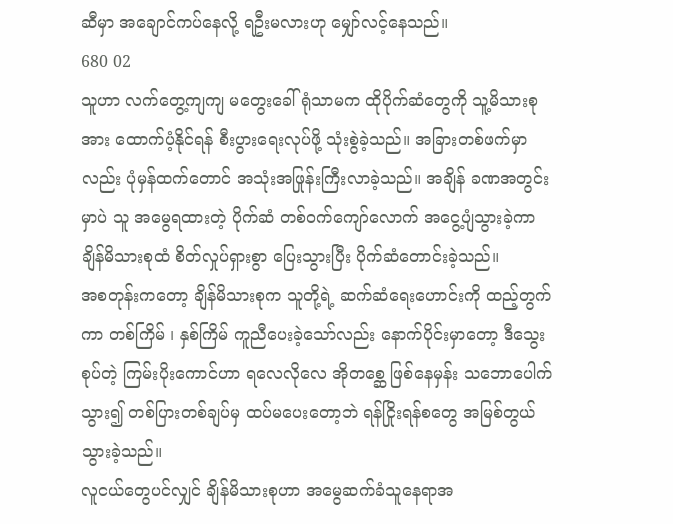ဆီမှာ အချောင်ကပ်နေလို့ ရဦးမလားဟု မျှော်လင့်နေသည်။
680 02
သူဟာ လက်တွေ့ကျကျ မတွေးခေါ်ရုံသာမက ထိုပိုက်ဆံတွေကို သူ့မိသားစုအား ထောက်ပံ့နိုင်ရန် စီးပွားရေးလုပ်ဖို့ သုံးစွဲခဲ့သည်။ အခြားတစ်ဖက်မှာလည်း ပုံမှန်ထက်တောင် အသုံးအဖြုန်းကြီးလာခဲ့သည်။ အချိန် ခဏအတွင်းမှာပဲ သူ အမွေရထားတဲ့ ပိုက်ဆံ တစ်ဝက်ကျော်လောက် အငွေ့ပျံသွားခဲ့ကာ ချိန်မိသားစုထံ စိတ်လှုပ်ရှားစွာ ပြေးသွားပြီး ပိုက်ဆံတောင်းခဲ့သည်။
အစတုန်းကတော့ ချိန်မိသားစုက သူတို့ရဲ့ ဆက်ဆံရေးဟောင်းကို ထည့်တွက်ကာ တစ်ကြိမ် ၊ နှစ်ကြိမ် ကူညီပေးခဲ့သော်လည်း နောက်ပိုင်းမှာတော့ ဒီသွေးစုပ်တဲ့ ကြမ်းပိုးကောင်ဟာ ရလေလိုလေ အိုတစ္ဆေ ဖြစ်နေမှန်း သဘောပေါက်သွား၍ တစ်ပြားတစ်ချပ်မှ ထပ်မပေးတော့ဘဲ ရန်ငြိုးရန်စတွေ အမြစ်တွယ်သွားခဲ့သည်။
လူငယ်တွေပင်လျှင် ချိန်မိသားစုဟာ အမွေဆက်ခံသူနေရာအ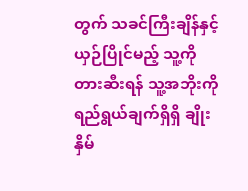တွက် သခင်ကြီးချိန်နှင့် ယှဉ်ပြိုင်မည့် သူ့ကို တားဆီးရန် သူ့အဘိုးကို ရည်ရွယ်ချက်ရှိရှိ ချိုးနှိမ်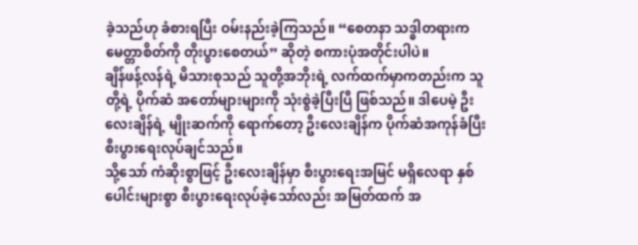ခဲ့သည်ဟု ခံစားရပြီး ဝမ်းနည်းခဲ့ကြသည်။ “စေတနာ သဒ္ဓါတရားက မေတ္တာစိတ်ကို တိုးပွားစေတယ်” ဆိုတဲ့ စကားပုံအတိုင်းပါပဲ။
ချိန်ဖန့်လန်ရဲ့ မိသားစုသည် သူတို့အဘိုးရဲ့ လက်ထက်မှာကတည်းက သူတို့ရဲ့ ပိုက်ဆံ အတော်များများကို သုံးစွဲခဲ့ပြီးပြီ ဖြစ်သည်။ ဒါပေမဲ့ ဦးလေးချိန်ရဲ့ မျိုးဆက်ကို ရောက်တော့ ဦးလေးချိန်က ပိုက်ဆံအကုန်ခံပြီး စီးပွားရေးလုပ်ချင်သည်။
သို့သော် ကံဆိုးစွာဖြင့် ဦးလေးချိန်မှာ စီးပွားရေးအမြင် မရှိလေရာ နှစ်ပေါင်းများစွာ စီးပွားရေးလုပ်ခဲ့သော်လည်း အမြတ်ထက် အ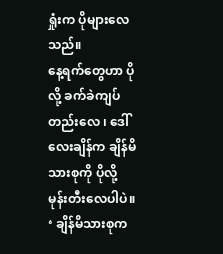ရှုံးက ပိုများလေသည်။
နေ့ရက်တွေဟာ ပိုလို့ ခက်ခဲကျပ်တည်းလေ ၊ ဒေါ်လေးချိန်က ချိန်မိသားစုကို ပိုလို့ မုန်းတီးလေပါပဲ။ ‘ ချိန်မိသားစုက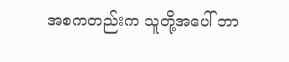အစကတည်းက သူတို့အပေါ် ဘာ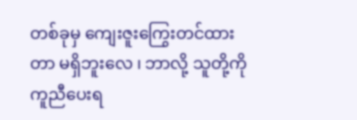တစ်ခုမှ ကျေးဇူးကြွေးတင်ထားတာ မရှိဘူးလေ ၊ ဘာလို့ သူတို့ကို ကူညီပေးရ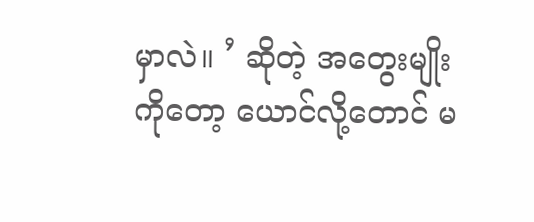မှာလဲ။ ’ ဆိုတဲ့ အတွေးမျိုးကိုတော့ ယောင်လို့တောင် မ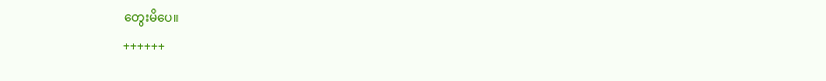တွေးမိပေ။
++++++